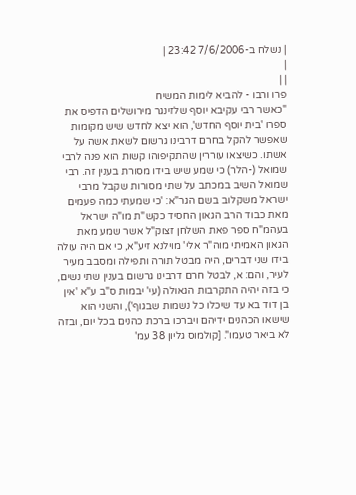| נשלח ב-7/6/2006 23:42 |
|
| |
פרו ורבו - להביא לימות המשיח
"כאשר רבי עקיבא יוסף שלזינגר מירושלים הדפיס את ספרו 'בית יוסף החדש', הוא יצא לחדש שיש מקומות שאפשר להקל בחרם דרבינו גרשום לשאת אשה על אשתו. כשיצאו עוררין שהתקיפוהו קשות הוא פנה לרבי שמואל (-הלר) כי שמע שיש בידו מסורת בענין זה. רבי שמואל השיב במכתב על שתי מסורות שקבל מרבי ישראל משקלוב בשם הגר"א: 'כי שמעתי כמה פעמים מאת כבוד הרב הגאון החסיד כקש"ת מו"ה ישראל בעהמ"ח ספר פאת השלחן זצוק"ל אשר שמע מאת הגאון האמיתי מוה"ר אלי' מוילנא זיע"א, כי אם היה עולה בידו שני דברים, היה מבטל תורה ותפילה ומסבב מעיר לעיר, והם: א, לבטל חרם דרבינו גרשום בענין שתי נשים, כי בזה יהיה התקרבות הגאולה (עי' יבמות ס"ב ע"א 'אין בן דוד בא עד שיכלו כל נשמות שבגוף'), והשני הוא שישאו הכהנים ידיהם ויברכו ברכת כהנים בכל יום, ובזה לא ביאר טעמו". [קולמוס גליון 38 עמ'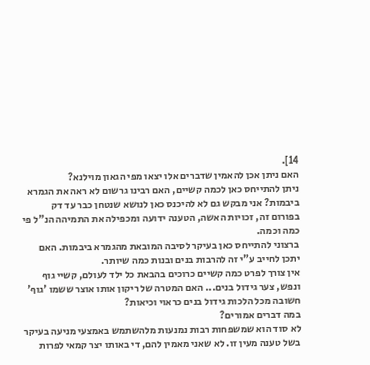14].
האם ניתן אכן להאמין שדברים אלו יצאו מפי הגאון מוילנא?
ניתן להתייחס כאן לכמה קשיים, האם רבינו גרשום לא ראה את הגמרא ביבמות? אני מבקש גם לא להיכנס כאן לנושא שנטחן כבר עד דק בפורום זה, זכויות האשה, הטענה ידועה ומכפילה את התמיהה הנ"ל פי כמה וכמה.
ברצוני להתייחס כאן בעיקר לסיבה המובאת מהגמרא ביבמות. האם יתכן לחייב ע"י זה להרבות בנים ובנות כמה שיותר.
אין צורך לפרט כמה קשיים כרוכים בהבאת כל ילד לעולם, קשיי גוף ונפש, צער גידול בנים... האם המטרה של ריקון אותו אוצר ששמו 'גוף' חשובה מכל הלכות גידול בנים כראוי וכיאות?
במה דברים אמורים?
לא סוד הוא שמשפחות רבות נמנעות מלהשתמש באמצעי מניעה בעיקר בשל טענה מעין זו. לא שאני מאמין להם, די באותו יצר קמאי לפרות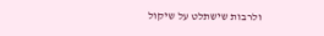ולרבות שישתלט על שיקול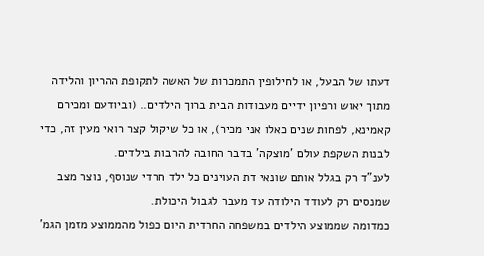דעתו של הבעל, או לחילופין התמכרות של האשה לתקופת ההריון והלידה מתוך יאוש ורפיון ידיים מעבודות הבית ברוך הילדים.. (וביודעם ומכירם קאמינא, לפחות שנים כאלו אני מכיר), או כל שיקול קצר רואי מעין זה, כדי לבנות השקפת עולם 'מוצקה' בדבר החובה להרבות בילדים.
לענ"ד רק בגלל אותם שונאי דת העוינים כל ילד חרדי שנוסף, נוצר מצב שמנסים רק לעודד הילודה עד מעבר לגבול היכולת.
כמדומה שממוצע הילדים במשפחה החרדית היום כפול מהממוצע מזמן הגמ'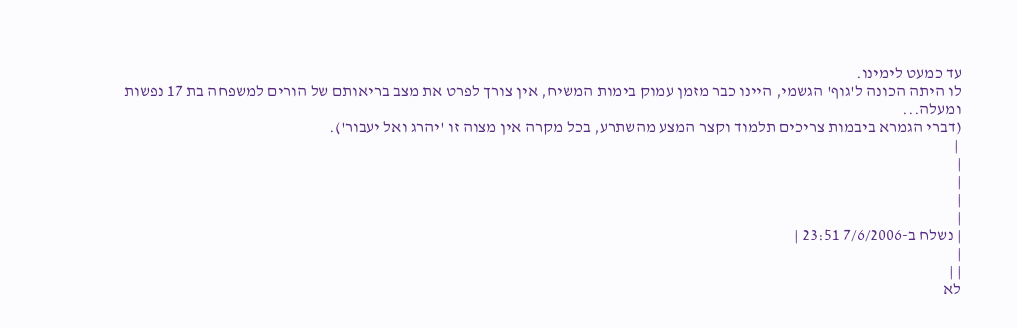עד כמעט לימינו.
לו היתה הכונה ל'גוף' הגשמי, היינו כבר מזמן עמוק בימות המשיח, אין צורך לפרט את מצב בריאותם של הורים למשפחה בת 17 נפשות ומעלה...
(דברי הגמרא ביבמות צריכים תלמוד וקצר המצע מהשתרע, בכל מקרה אין מצוה זו 'יהרג ואל יעבור').
 |
|
|
|
|
| נשלח ב-7/6/2006 23:51 |
|
| |
לא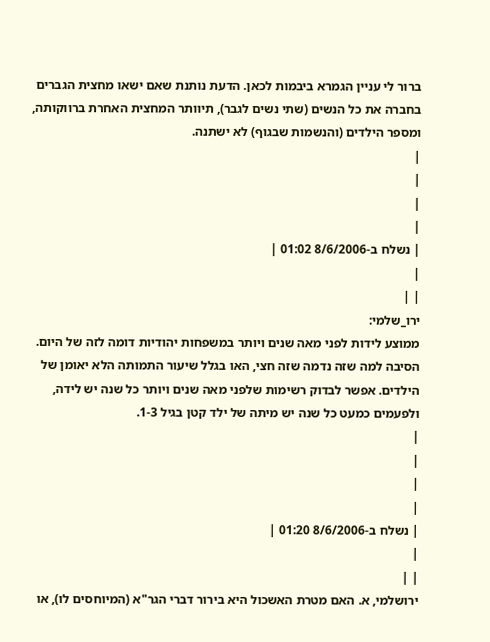ברור לי עניין הגמרא ביבמות לכאן. הדעת נותנת שאם ישאו מחצית הגברים בחברה את כל הנשים (שתי נשים לגבר), תיוותר המחצית האחרת ברווקותה, ומספר הילדים (והנשמות שבגוף) לא ישתנה.
|
|
|
|
| נשלח ב-8/6/2006 01:02 |
|
| |
ירו_שלמי:
ממוצע לידות לפני מאה שנים ויותר במשפחות יהודיות דומה לזה של היום. הסיבה למה שזה נדמה שזה חצי, האו בגלל שיעור התמותה הלא יאומן של הילדים. אפשר לבדוק רשימות שלפני מאה שנים ויותר כל שנה יש לידה, ולפעמים כמעט כל שנה יש מיתה של ילד קטן בגיל 1-3.
|
|
|
|
| נשלח ב-8/6/2006 01:20 |
|
| |
ירושלמי, א. האם מטרת האשכול היא בירור דברי הגר"א (המיוחסים לו), או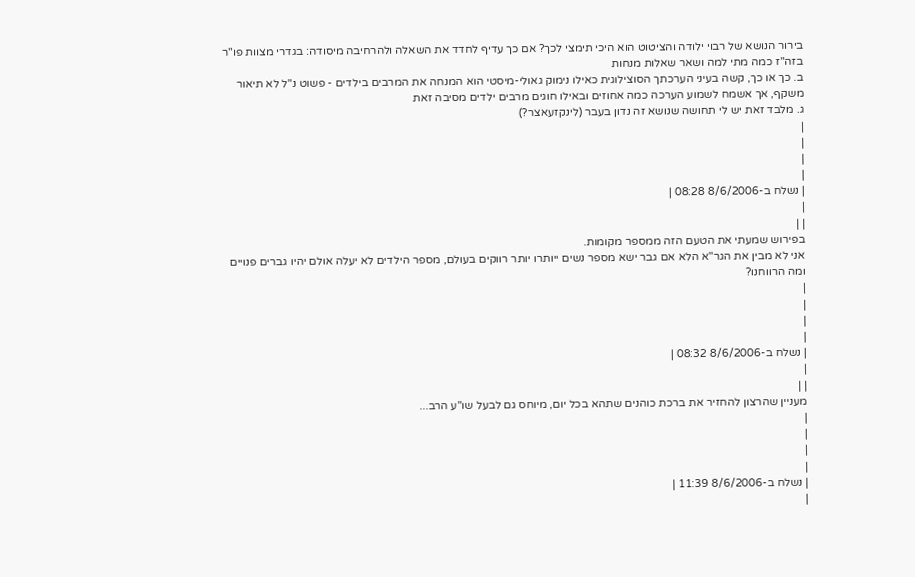בירור הנושא של רבוי ילודה והציטוט הוא היכי תימצי לכך? אם כך עדיף לחדד את השאלה ולהרחיבה מיסודה: בגדרי מצוות פו"ר בזה"ז כמה מתי למה ושאר שאלות מנחות
ב. כך או כך, קשה בעיני הערכתך הסוצילוגית כאילו נימוק גאולי-מיסטי הוא המנחה את המרבים בילדים - פשוט נ"ל לא תיאור משקף, אך אשמח לשמוע הערכה כמה אחוזים ובאילו חוגים מרבים ילדים מסיבה זאת
ג. מלבד זאת יש לי תחושה שנושא זה נדון בעבר (לינקזעאצר?)
|
|
|
|
| נשלח ב-8/6/2006 08:28 |
|
| |
בפירוש שמעתי את הטעם הזה ממספר מקומות.
אני לא מבין את הגר"א הלא אם גבר ישא מספר נשים ייותרו יותר רווקים בעולם, מספר הילדים לא יעלה אולם יהיו גברים פנויים ומה הרווחנו?
|
|
|
|
| נשלח ב-8/6/2006 08:32 |
|
| |
מעניין שהרצון להחזיר את ברכת כוהנים שתהא בכל יום, מיוחס גם לבעל שו"ע הרב...
|
|
|
|
| נשלח ב-8/6/2006 11:39 |
|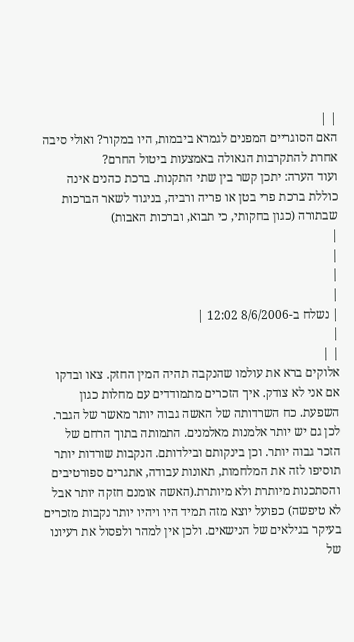| |
האם הסוגריים המפנים לגמרא ביבמות, היו במקור? ואולי סיבה אחרת להתקרבות הגאולה באמצעות ביטול החרם?
ועוד הערה: יתכן קשר בין שתי התקנות. ברכת כהנים אינה כוללת ברכת פרי בטן או פריה ורביה, בניגוד לשאר הברכות שבתורה (כגון בחקותי, כי תבוא, וברכות האבות)
|
|
|
|
| נשלח ב-8/6/2006 12:02 |
|
| |
אלוקים ברא את עולמו שהנקבה תהיה המין החזק. צאו ובדקו אם אני לא צודק. איך הזכרים מתמודדים עם מחלות כגון השפעת. כח השרדותה של האשה גבוה יותר מאשר של הגבר. לכן גם יש יותר אלמנות מאלמנים. התמותה בתוך הרחם של הזכר גבוה יותר. וכן בינקותם ובילדותם. הנקבות שורדות יותר תוסיפו לזה את המלחמות, תאונות עבודה, אתגרים ספורטיבים והסתכנות מיותרת ולא מיותרת.(האשה אומנם חזקה יותר אבל לא טיפשה) כפועל יוצא מזה תמיד היו ויהיו יותר נקבות מזכרים בעיקר בגילאים של הנישאים. ולכן אין למהר ולפסול את רעיונו של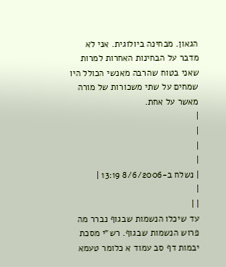הגאון. מבחינה ביולוגית. אני לא מדבר על הבחינות האחרות למרות שאני בטוח שהרבה מאנשי הכולל היו שמחים על שתי משכורות של מורה מאשר על אחת.
|
|
|
|
| נשלח ב-8/6/2006 13:19 |
|
| |
עד שיכלו הנשמות שבגוף נברר מה פרוש הנשמות שבגוף. רש"י מסכת יבמות דף סב עמוד א כלומר טעמא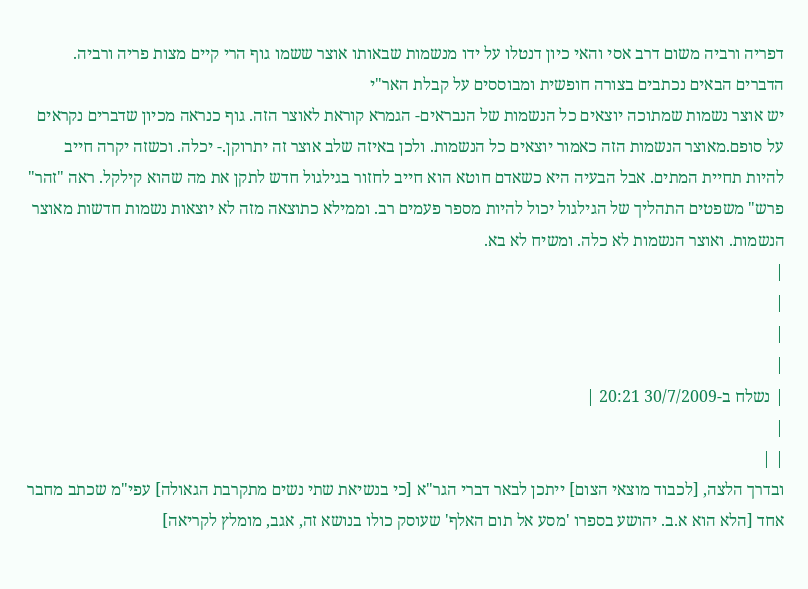דפריה ורביה משום דרב אסי והאי כיון דנטלו על ידו מנשמות שבאותו אוצר ששמו גוף הרי קיים מצות פריה ורביה.
הדברים הבאים נכתבים בצורה חופשית ומבוססים על קבלת האר"י
יש אוצר נשמות שמתוכה יוצאים כל הנשמות של הנבראים- הגמרא קוראת לאוצר הזה. גוף כנראה מכיון שדברים נקראים על סופם.מאוצר הנשמות הזה כאמור יוצאים כל הנשמות. ולכן באיזה שלב אוצר זה יתרוקן.- יכלה. וכשזה יקרה חייב להיות תחיית המתים. אבל הבעיה היא כשאדם חוטא הוא חייב לחזור בגילגול חדש לתקן את מה שהוא קילקל. ראה "זהר" פרש" משפטים התהליך של הגילגול יכול להיות מספר פעמים רב. וממילא כתוצאה מזה לא יוצאות נשמות חדשות מאוצר הנשמות. ואוצר הנשמות לא כלה. ומשיח לא בא.
|
|
|
|
| נשלח ב-30/7/2009 20:21 |
|
| |
ובדרך הלצה, [לכבוד מוצאי הצום] ייתכן לבאר דברי הגר"א [כי בנשיאת שתי נשים מתקרבת הגאולה] עפי"מ שכתב מחבר אחד [הלא הוא א.ב. יהושע בספרו 'מסע אל תום האלף' שעוסק כולו בנושא זה, אגב, מומלץ לקריאה]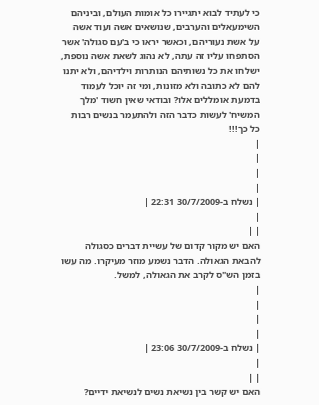כי לעתיד לבוא יתגיירו כל אומות העולם, וביניהם השימעאלים והערבים, שנושאים אשה ועוד אשה על אשת נעוריהם, וכאשר יראו כי ב'עם סגולה' אשר הסתפחו עליו זה עתה, לא נהוג לשאת אשה נוספת, ישלחו את כל נשותיהם הנותרות וילדיהם, ולא יתנו להם לא כתובה ולא מזונות, ומי זה יוכל לעמוד בדמעת אומללים אלו? ובודאי שאין חשוד 'מלך המשיח' לעשות כדבר הזה ולהתעמר בנשים רבות כל כך!!!
|
|
|
|
| נשלח ב-30/7/2009 22:31 |
|
| |
האם יש מקור קדום של עשיית דברים כסגולה להבאת הגאולה. הדבר נשמע מוזר מעיקרו. מה עשו בזמן הש"ס לקרב את הגאולה, למשל.
|
|
|
|
| נשלח ב-30/7/2009 23:06 |
|
| |
האם יש קשר בין נשיאת נשים לנשיאת ידיים?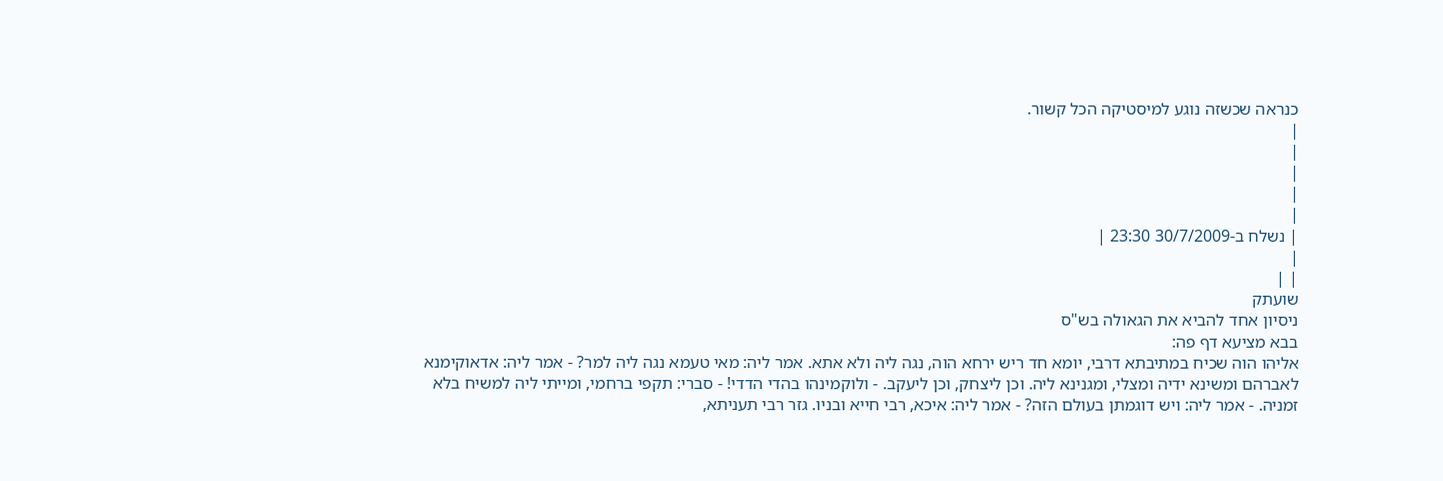כנראה שכשזה נוגע למיסטיקה הכל קשור.
|
|
|
|
|
| נשלח ב-30/7/2009 23:30 |
|
| |
שועתק
ניסיון אחד להביא את הגאולה בש"ס
בבא מציעא דף פה:
אליהו הוה שכיח במתיבתא דרבי, יומא חד ריש ירחא הוה, נגה ליה ולא אתא. אמר ליה: מאי טעמא נגה ליה למר? - אמר ליה: אדאוקימנא לאברהם ומשינא ידיה ומצלי, ומגנינא ליה. וכן ליצחק, וכן ליעקב. - ולוקמינהו בהדי הדדי! - סברי: תקפי ברחמי, ומייתי ליה למשיח בלא זמניה. - אמר ליה: ויש דוגמתן בעולם הזה? - אמר ליה: איכא, רבי חייא ובניו. גזר רבי תעניתא,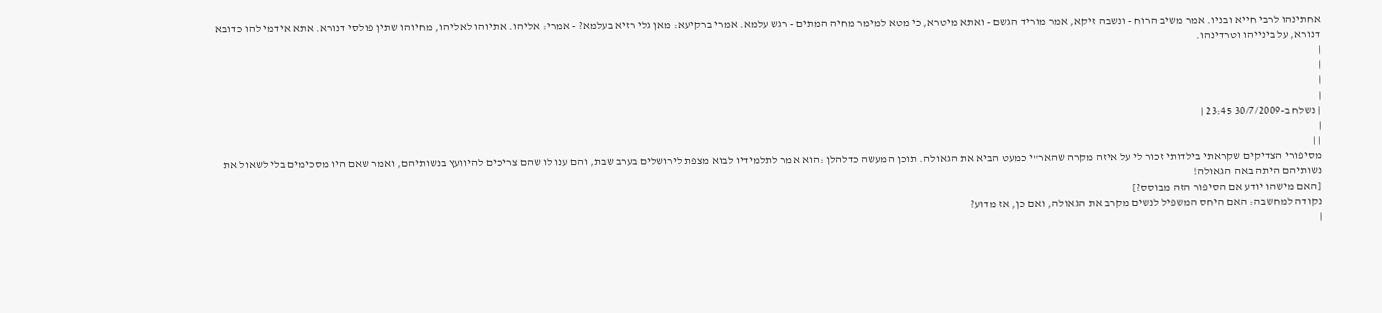אחתינהו לרבי חייא ובניו. אמר משיב הרוח - ונשבה זיקא, אמר מוריד הגשם - ואתא מיטרא, כי מטא למימר מחיה המתים - רגש עלמא. אמרי ברקיעא: מאן גלי רזיא בעלמא? - אמרי: אליהו. אתיוהו לאליהו, מחיוהו שתין פולסי דנורא. אתא אידמי להו כדובא דנורא, על בינייהו וטרדינהו.
|
|
|
|
| נשלח ב-30/7/2009 23:45 |
|
| |
מסיפורי הצדיקים שקראתי בילדותי זכור לי על איזה מקרה שהאר"י כמעט הביא את הגאולה. תוכן המעשה כדלהלן :הוא אמר לתלמידיו לבוא מצפת לירושלים בערב שבת, והם ענו לו שהם צריכים להיוועץ בנשותיהם, ואמר שאם היו מסכימים בלי לשאול את נשותיהם היתה באה הגאולה!
[האם מישהו יודע אם הסיפור הזה מבוסס?]
נקודה למחשבה: האם היחס המשפיל לנשים מקרב את הגאולה, ואם כן, אז מדוע?
|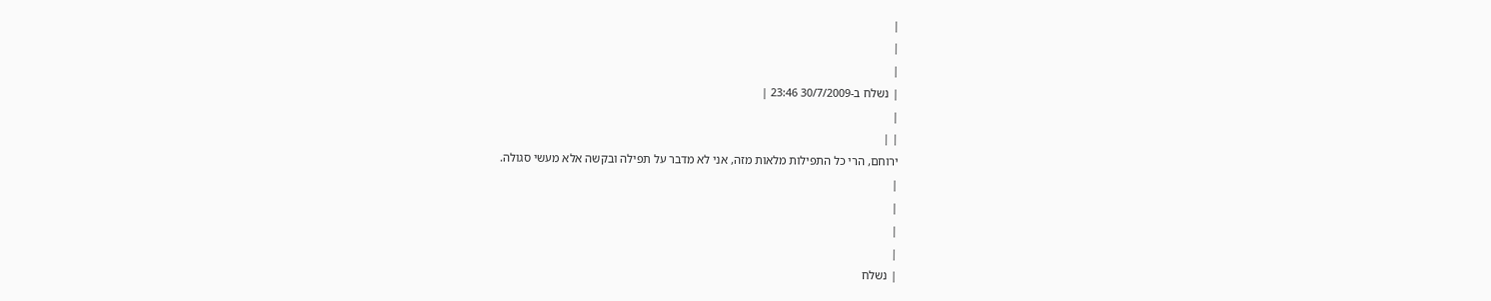|
|
|
| נשלח ב-30/7/2009 23:46 |
|
| |
ירוחם, הרי כל התפילות מלאות מזה, אני לא מדבר על תפילה ובקשה אלא מעשי סגולה.
|
|
|
|
| נשלח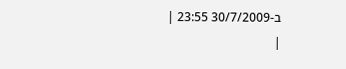ב-30/7/2009 23:55 |
|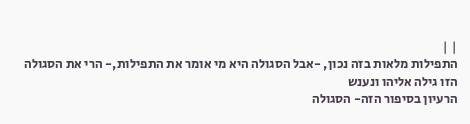| |
התפילות מלאות בזה נכון, -אבל הסגולה היא מי אומר את התפילות,- הרי את הסגולה הזו גילה אליהו ונענש
הרעיון בסיפור הזה- הסגולה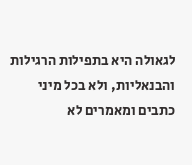לגאולה היא בתפילות הרגילות והבנאליות, ולא בכל מיני כתבים ומאמרים לא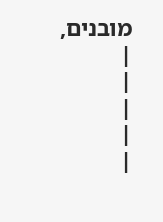מובנים,
|
|
|
|
|